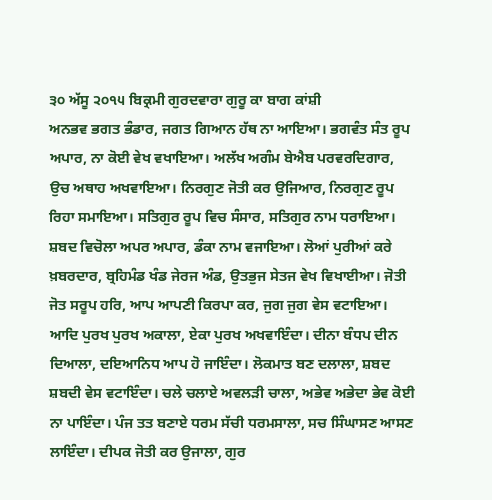੩੦ ਅੱਸੂ ੨੦੧੫ ਬਿਕ੍ਰਮੀ ਗੁਰਦਵਾਰਾ ਗੁਰੂ ਕਾ ਬਾਗ ਕਾਂਸ਼ੀ
ਅਨਭਵ ਭਗਤ ਭੰਡਾਰ, ਜਗਤ ਗਿਆਨ ਹੱਥ ਨਾ ਆਇਆ। ਭਗਵੰਤ ਸੰਤ ਰੂਪ ਅਪਾਰ, ਨਾ ਕੋਈ ਵੇਖ ਵਖਾਇਆ। ਅਲੱਖ ਅਗੰਮ ਬੇਐਬ ਪਰਵਰਦਿਗਾਰ, ਉਚ ਅਥਾਹ ਅਖਵਾਇਆ। ਨਿਰਗੁਣ ਜੋਤੀ ਕਰ ਉਜਿਆਰ, ਨਿਰਗੁਣ ਰੂਪ ਰਿਹਾ ਸਮਾਇਆ। ਸਤਿਗੁਰ ਰੂਪ ਵਿਚ ਸੰਸਾਰ, ਸਤਿਗੁਰ ਨਾਮ ਧਰਾਇਆ। ਸ਼ਬਦ ਵਿਚੋਲਾ ਅਪਰ ਅਪਾਰ, ਡੰਕਾ ਨਾਮ ਵਜਾਇਆ। ਲੋਆਂ ਪੁਰੀਆਂ ਕਰੇ ਖ਼ਬਰਦਾਰ, ਬ੍ਰਹਿਮੰਡ ਖੰਡ ਜੇਰਜ ਅੰਡ, ਉਤਭੁਜ ਸੇਤਜ ਵੇਖ ਵਿਖਾਈਆ। ਜੋਤੀ ਜੋਤ ਸਰੂਪ ਹਰਿ, ਆਪ ਆਪਣੀ ਕਿਰਪਾ ਕਰ, ਜੁਗ ਜੁਗ ਵੇਸ ਵਟਾਇਆ। ਆਦਿ ਪੁਰਖ ਪੁਰਖ ਅਕਾਲਾ, ਏਕਾ ਪੁਰਖ ਅਖਵਾਇੰਦਾ। ਦੀਨਾ ਬੰਧਪ ਦੀਨ ਦਿਆਲਾ, ਦਇਆਨਿਧ ਆਪ ਹੋ ਜਾਇੰਦਾ। ਲੋਕਮਾਤ ਬਣ ਦਲਾਲਾ, ਸ਼ਬਦ ਸ਼ਬਦੀ ਵੇਸ ਵਟਾਇੰਦਾ। ਚਲੇ ਚਲਾਏ ਅਵਲੜੀ ਚਾਲਾ, ਅਭੇਵ ਅਭੇਦਾ ਭੇਵ ਕੋਈ ਨਾ ਪਾਇੰਦਾ। ਪੰਜ ਤਤ ਬਣਾਏ ਧਰਮ ਸੱਚੀ ਧਰਮਸਾਲਾ, ਸਚ ਸਿੰਘਾਸਣ ਆਸਣ ਲਾਇੰਦਾ। ਦੀਪਕ ਜੋਤੀ ਕਰ ਉਜਾਲਾ, ਗੁਰ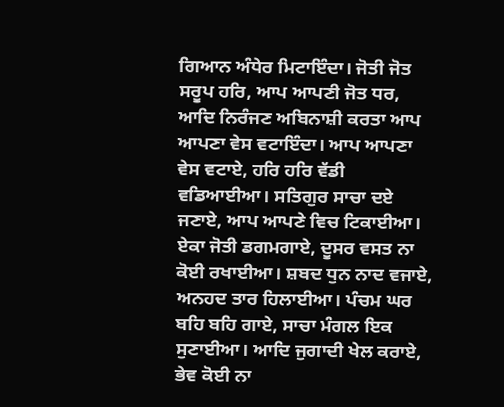ਗਿਆਨ ਅੰਧੇਰ ਮਿਟਾਇੰਦਾ। ਜੋਤੀ ਜੋਤ ਸਰੂਪ ਹਰਿ, ਆਪ ਆਪਣੀ ਜੋਤ ਧਰ, ਆਦਿ ਨਿਰੰਜਣ ਅਬਿਨਾਸ਼ੀ ਕਰਤਾ ਆਪ ਆਪਣਾ ਵੇਸ ਵਟਾਇੰਦਾ। ਆਪ ਆਪਣਾ ਵੇਸ ਵਟਾਏ, ਹਰਿ ਹਰਿ ਵੱਡੀ ਵਡਿਆਈਆ। ਸਤਿਗੁਰ ਸਾਚਾ ਦਏ ਜਣਾਏ, ਆਪ ਆਪਣੇ ਵਿਚ ਟਿਕਾਈਆ। ਏਕਾ ਜੋਤੀ ਡਗਮਗਾਏ, ਦੂਸਰ ਵਸਤ ਨਾ ਕੋਈ ਰਖਾਈਆ। ਸ਼ਬਦ ਧੁਨ ਨਾਦ ਵਜਾਏ, ਅਨਹਦ ਤਾਰ ਹਿਲਾਈਆ। ਪੰਚਮ ਘਰ ਬਹਿ ਬਹਿ ਗਾਏ, ਸਾਚਾ ਮੰਗਲ ਇਕ ਸੁਣਾਈਆ। ਆਦਿ ਜੁਗਾਦੀ ਖੇਲ ਕਰਾਏ, ਭੇਵ ਕੋਈ ਨਾ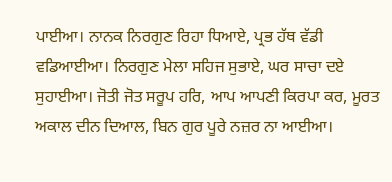ਪਾਈਆ। ਨਾਨਕ ਨਿਰਗੁਣ ਰਿਹਾ ਧਿਆਏ, ਪ੍ਰਭ ਹੱਥ ਵੱਡੀ ਵਡਿਆਈਆ। ਨਿਰਗੁਣ ਮੇਲਾ ਸਹਿਜ ਸੁਭਾਏ, ਘਰ ਸਾਚਾ ਦਏ ਸੁਹਾਈਆ। ਜੋਤੀ ਜੋਤ ਸਰੂਪ ਹਰਿ, ਆਪ ਆਪਣੀ ਕਿਰਪਾ ਕਰ, ਮੂਰਤ ਅਕਾਲ ਦੀਨ ਦਿਆਲ, ਬਿਨ ਗੁਰ ਪੂਰੇ ਨਜ਼ਰ ਨਾ ਆਈਆ।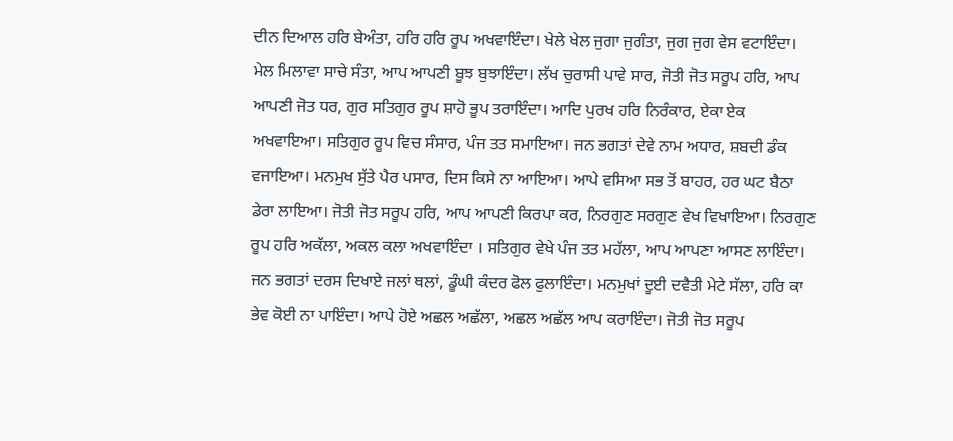ਦੀਨ ਦਿਆਲ ਹਰਿ ਬੇਅੰਤਾ, ਹਰਿ ਹਰਿ ਰੂਪ ਅਖਵਾਇੰਦਾ। ਖੇਲੇ ਖੇਲ ਜੁਗਾ ਜੁਗੰਤਾ, ਜੁਗ ਜੁਗ ਵੇਸ ਵਟਾਇੰਦਾ। ਮੇਲ ਮਿਲਾਵਾ ਸਾਚੇ ਸੰਤਾ, ਆਪ ਆਪਣੀ ਬੂਝ ਬੁਝਾਇੰਦਾ। ਲੱਖ ਚੁਰਾਸੀ ਪਾਵੇ ਸਾਰ, ਜੋਤੀ ਜੋਤ ਸਰੂਪ ਹਰਿ, ਆਪ ਆਪਣੀ ਜੋਤ ਧਰ, ਗੁਰ ਸਤਿਗੁਰ ਰੂਪ ਸ਼ਾਹੋ ਭੂਪ ਤਰਾਇੰਦਾ। ਆਦਿ ਪੁਰਖ ਹਰਿ ਨਿਰੰਕਾਰ, ਏਕਾ ਏਕ ਅਖਵਾਇਆ। ਸਤਿਗੁਰ ਰੂਪ ਵਿਚ ਸੰਸਾਰ, ਪੰਜ ਤਤ ਸਮਾਇਆ। ਜਨ ਭਗਤਾਂ ਦੇਵੇ ਨਾਮ ਅਧਾਰ, ਸ਼ਬਦੀ ਡੰਕ ਵਜਾਇਆ। ਮਨਮੁਖ ਸੁੱਤੇ ਪੈਰ ਪਸਾਰ, ਦਿਸ ਕਿਸੇ ਨਾ ਆਇਆ। ਆਪੇ ਵਸਿਆ ਸਭ ਤੋਂ ਬਾਹਰ, ਹਰ ਘਟ ਬੈਠਾ ਡੇਰਾ ਲਾਇਆ। ਜੋਤੀ ਜੋਤ ਸਰੂਪ ਹਰਿ, ਆਪ ਆਪਣੀ ਕਿਰਪਾ ਕਰ, ਨਿਰਗੁਣ ਸਰਗੁਣ ਵੇਖ ਵਿਖਾਇਆ। ਨਿਰਗੁਣ ਰੂਪ ਹਰਿ ਅਕੱਲਾ, ਅਕਲ ਕਲਾ ਅਖਵਾਇੰਦਾ । ਸਤਿਗੁਰ ਵੇਖੇ ਪੰਜ ਤਤ ਮਹੱਲਾ, ਆਪ ਆਪਣਾ ਆਸਣ ਲਾਇੰਦਾ। ਜਨ ਭਗਤਾਂ ਦਰਸ ਦਿਖਾਏ ਜਲਾਂ ਥਲਾਂ, ਡੂੰਘੀ ਕੰਦਰ ਫੋਲ ਫੁਲਾਇੰਦਾ। ਮਨਮੁਖਾਂ ਦੂਈ ਦਵੈਤੀ ਮੇਟੇ ਸੱਲਾ, ਹਰਿ ਕਾ ਭੇਵ ਕੋਈ ਨਾ ਪਾਇੰਦਾ। ਆਪੇ ਹੋਏ ਅਛਲ ਅਛੱਲਾ, ਅਛਲ ਅਛੱਲ ਆਪ ਕਰਾਇੰਦਾ। ਜੋਤੀ ਜੋਤ ਸਰੂਪ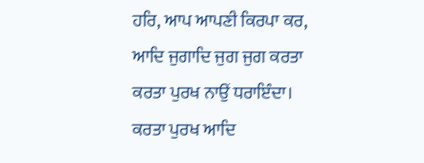ਹਰਿ, ਆਪ ਆਪਣੀ ਕਿਰਪਾ ਕਰ, ਆਦਿ ਜੁਗਾਦਿ ਜੁਗ ਜੁਗ ਕਰਤਾ ਕਰਤਾ ਪੁਰਖ ਨਾਉਂ ਧਰਾਇੰਦਾ। ਕਰਤਾ ਪੁਰਖ ਆਦਿ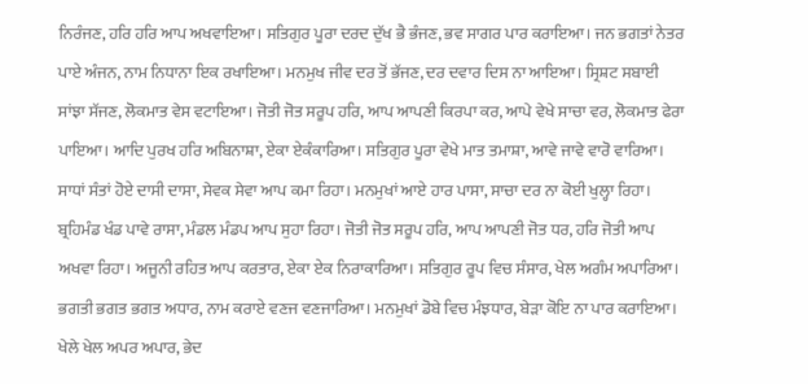ਨਿਰੰਜਣ, ਹਰਿ ਹਰਿ ਆਪ ਅਖਵਾਇਆ। ਸਤਿਗੁਰ ਪੂਰਾ ਦਰਦ ਦੁੱਖ ਭੈ ਭੰਜਣ, ਭਵ ਸਾਗਰ ਪਾਰ ਕਰਾਇਆ। ਜਨ ਭਗਤਾਂ ਨੇਤਰ ਪਾਏ ਅੰਜਨ, ਨਾਮ ਨਿਧਾਨਾ ਇਕ ਰਖਾਇਆ। ਮਨਮੁਖ ਜੀਵ ਦਰ ਤੋਂ ਭੱਜਣ, ਦਰ ਦਵਾਰ ਦਿਸ ਨਾ ਆਇਆ। ਸ੍ਰਿਸ਼ਟ ਸਬਾਈ ਸਾਂਝਾ ਸੱਜਣ, ਲੋਕਮਾਤ ਵੇਸ ਵਟਾਇਆ। ਜੋਤੀ ਜੋਤ ਸਰੂਪ ਹਰਿ, ਆਪ ਆਪਣੀ ਕਿਰਪਾ ਕਰ, ਆਪੇ ਵੇਖੇ ਸਾਚਾ ਵਰ, ਲੋਕਮਾਤ ਫੇਰਾ ਪਾਇਆ। ਆਦਿ ਪੁਰਖ ਹਰਿ ਅਬਿਨਾਸ਼ਾ, ਏਕਾ ਏਕੰਕਾਰਿਆ। ਸਤਿਗੁਰ ਪੂਰਾ ਵੇਖੇ ਮਾਤ ਤਮਾਸ਼ਾ, ਆਵੇ ਜਾਵੇ ਵਾਰੋ ਵਾਰਿਆ। ਸਾਧਾਂ ਸੰਤਾਂ ਹੋਏ ਦਾਸੀ ਦਾਸਾ, ਸੇਵਕ ਸੇਵਾ ਆਪ ਕਮਾ ਰਿਹਾ। ਮਨਮੁਖਾਂ ਆਏ ਹਾਰ ਪਾਸਾ, ਸਾਚਾ ਦਰ ਨਾ ਕੋਈ ਖੁਲ੍ਹਾ ਰਿਹਾ। ਬ੍ਰਹਿਮੰਡ ਖੰਡ ਪਾਵੇ ਰਾਸਾ, ਮੰਡਲ ਮੰਡਪ ਆਪ ਸੁਹਾ ਰਿਹਾ। ਜੋਤੀ ਜੋਤ ਸਰੂਪ ਹਰਿ, ਆਪ ਆਪਣੀ ਜੋਤ ਧਰ, ਹਰਿ ਜੋਤੀ ਆਪ ਅਖਵਾ ਰਿਹਾ। ਅਜੂਨੀ ਰਹਿਤ ਆਪ ਕਰਤਾਰ, ਏਕਾ ਏਕ ਨਿਰਾਕਾਰਿਆ। ਸਤਿਗੁਰ ਰੂਪ ਵਿਚ ਸੰਸਾਰ, ਖੇਲ ਅਗੰਮ ਅਪਾਰਿਆ। ਭਗਤੀ ਭਗਤ ਭਗਤ ਅਧਾਰ, ਨਾਮ ਕਰਾਏ ਵਣਜ ਵਣਜਾਰਿਆ। ਮਨਮੁਖਾਂ ਡੋਬੇ ਵਿਚ ਮੰਝਧਾਰ, ਬੇੜਾ ਕੋਇ ਨਾ ਪਾਰ ਕਰਾਇਆ। ਖੇਲੇ ਖੇਲ ਅਪਰ ਅਪਾਰ, ਭੇਦ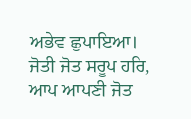ਅਭੇਵ ਛੁਪਾਇਆ। ਜੋਤੀ ਜੋਤ ਸਰੂਪ ਹਰਿ, ਆਪ ਆਪਣੀ ਜੋਤ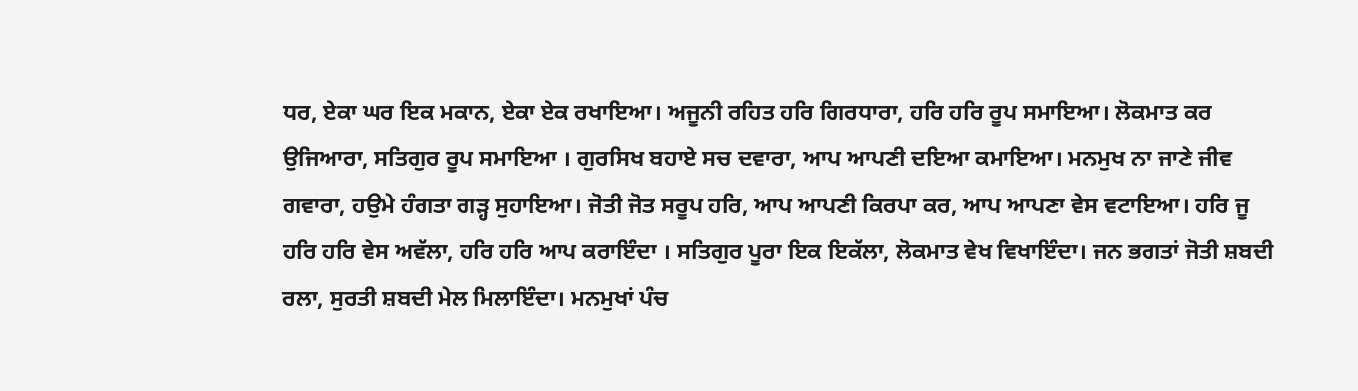ਧਰ, ਏਕਾ ਘਰ ਇਕ ਮਕਾਨ, ਏਕਾ ਏਕ ਰਖਾਇਆ। ਅਜੂਨੀ ਰਹਿਤ ਹਰਿ ਗਿਰਧਾਰਾ, ਹਰਿ ਹਰਿ ਰੂਪ ਸਮਾਇਆ। ਲੋਕਮਾਤ ਕਰ ਉਜਿਆਰਾ, ਸਤਿਗੁਰ ਰੂਪ ਸਮਾਇਆ । ਗੁਰਸਿਖ ਬਹਾਏ ਸਚ ਦਵਾਰਾ, ਆਪ ਆਪਣੀ ਦਇਆ ਕਮਾਇਆ। ਮਨਮੁਖ ਨਾ ਜਾਣੇ ਜੀਵ ਗਵਾਰਾ, ਹਉਮੇ ਹੰਗਤਾ ਗੜ੍ਹ ਸੁਹਾਇਆ। ਜੋਤੀ ਜੋਤ ਸਰੂਪ ਹਰਿ, ਆਪ ਆਪਣੀ ਕਿਰਪਾ ਕਰ, ਆਪ ਆਪਣਾ ਵੇਸ ਵਟਾਇਆ। ਹਰਿ ਜੂ ਹਰਿ ਹਰਿ ਵੇਸ ਅਵੱਲਾ, ਹਰਿ ਹਰਿ ਆਪ ਕਰਾਇੰਦਾ । ਸਤਿਗੁਰ ਪੂਰਾ ਇਕ ਇਕੱਲਾ, ਲੋਕਮਾਤ ਵੇਖ ਵਿਖਾਇੰਦਾ। ਜਨ ਭਗਤਾਂ ਜੋਤੀ ਸ਼ਬਦੀ ਰਲਾ, ਸੁਰਤੀ ਸ਼ਬਦੀ ਮੇਲ ਮਿਲਾਇੰਦਾ। ਮਨਮੁਖਾਂ ਪੰਚ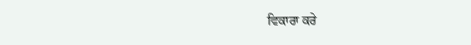ਵਿਕਾਰਾ ਕਰੇ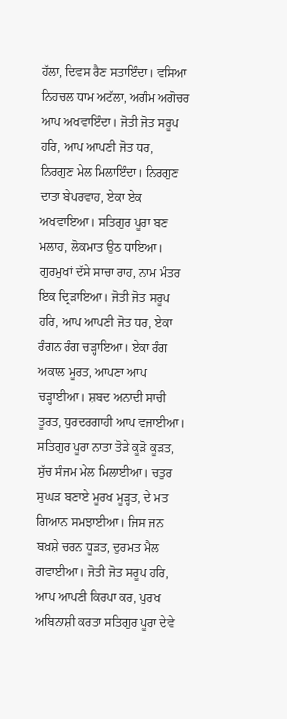ਹੱਲਾ, ਦਿਵਸ ਰੈਣ ਸਤਾਇੰਦਾ। ਵਸਿਆ ਨਿਹਚਲ ਧਾਮ ਅਟੱਲਾ, ਅਗੰਮ ਅਗੋਚਰ ਆਪ ਅਖਵਾਇੰਦਾ। ਜੋਤੀ ਜੋਤ ਸਰੂਪ ਹਰਿ, ਆਪ ਆਪਣੀ ਜੋਤ ਧਰ, ਨਿਰਗੁਣ ਮੇਲ ਮਿਲਾਇੰਦਾ। ਨਿਰਗੁਣ ਦਾਤਾ ਬੇਪਰਵਾਹ, ਏਕਾ ਏਕ ਅਖਵਾਇਆ। ਸਤਿਗੁਰ ਪੂਰਾ ਬਣ ਮਲਾਹ, ਲੋਕਮਾਤ ਉਠ ਧਾਇਆ। ਗੁਰਮੁਖਾਂ ਦੱਸੇ ਸਾਚਾ ਰਾਹ, ਨਾਮ ਮੰਤਰ ਇਕ ਦ੍ਰਿੜਾਇਆ। ਜੋਤੀ ਜੋਤ ਸਰੂਪ ਹਰਿ, ਆਪ ਆਪਣੀ ਜੋਤ ਧਰ, ਏਕਾ ਰੰਗਨ ਰੰਗ ਚੜ੍ਹਾਇਆ। ਏਕਾ ਰੰਗ ਅਕਾਲ ਮੂਰਤ, ਆਪਣਾ ਆਪ ਚੜ੍ਹਾਈਆ। ਸ਼ਬਦ ਅਨਾਦੀ ਸਾਚੀ ਤੂਰਤ, ਧੁਰਦਰਗਾਹੀ ਆਪ ਵਜਾਈਆ। ਸਤਿਗੁਰ ਪੂਰਾ ਨਾਤਾ ਤੋੜੇ ਕੂੜੋ ਕੂੜਤ, ਸੁੱਚ ਸੰਜਮ ਮੇਲ ਮਿਲਾਈਆ। ਚਤੁਰ ਸੁਘੜ ਬਣਾਏ ਮੂਰਖ ਮੂੜ੍ਹਤ, ਦੇ ਮਤ ਗਿਆਨ ਸਮਝਾਈਆ। ਜਿਸ ਜਨ ਬਖ਼ਸ਼ੇ ਚਰਨ ਧੂੜਤ, ਦੁਰਮਤ ਮੈਲ ਗਵਾਈਆ। ਜੋਤੀ ਜੋਤ ਸਰੂਪ ਹਰਿ, ਆਪ ਆਪਣੀ ਕਿਰਪਾ ਕਰ, ਪੁਰਖ ਅਬਿਨਾਸ਼ੀ ਕਰਤਾ ਸਤਿਗੁਰ ਪੂਰਾ ਦੇਵੇ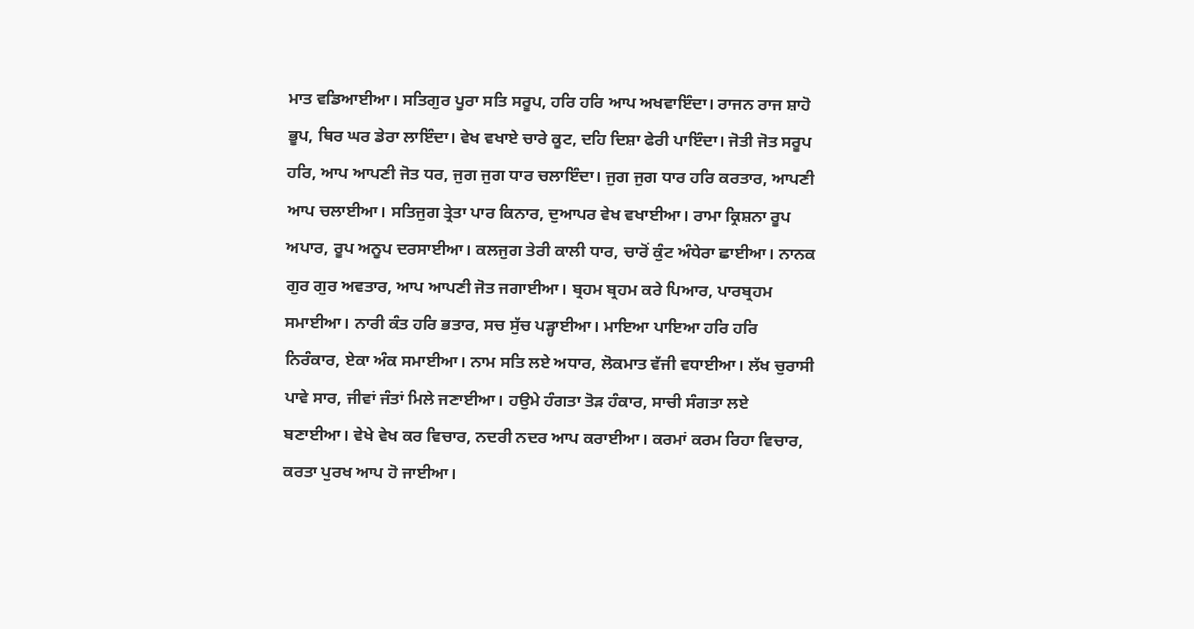ਮਾਤ ਵਡਿਆਈਆ। ਸਤਿਗੁਰ ਪੂਰਾ ਸਤਿ ਸਰੂਪ, ਹਰਿ ਹਰਿ ਆਪ ਅਖਵਾਇੰਦਾ। ਰਾਜਨ ਰਾਜ ਸ਼ਾਹੋ ਭੂਪ, ਥਿਰ ਘਰ ਡੇਰਾ ਲਾਇੰਦਾ। ਵੇਖ ਵਖਾਏ ਚਾਰੇ ਕੂਟ, ਦਹਿ ਦਿਸ਼ਾ ਫੇਰੀ ਪਾਇੰਦਾ। ਜੋਤੀ ਜੋਤ ਸਰੂਪ ਹਰਿ, ਆਪ ਆਪਣੀ ਜੋਤ ਧਰ, ਜੁਗ ਜੁਗ ਧਾਰ ਚਲਾਇੰਦਾ। ਜੁਗ ਜੁਗ ਧਾਰ ਹਰਿ ਕਰਤਾਰ, ਆਪਣੀ ਆਪ ਚਲਾਈਆ। ਸਤਿਜੁਗ ਤ੍ਰੇਤਾ ਪਾਰ ਕਿਨਾਰ, ਦੁਆਪਰ ਵੇਖ ਵਖਾਈਆ। ਰਾਮਾ ਕ੍ਰਿਸ਼ਨਾ ਰੂਪ ਅਪਾਰ, ਰੂਪ ਅਨੂਪ ਦਰਸਾਈਆ। ਕਲਜੁਗ ਤੇਰੀ ਕਾਲੀ ਧਾਰ, ਚਾਰੋਂ ਕੁੰਟ ਅੰਧੇਰਾ ਛਾਈਆ। ਨਾਨਕ ਗੁਰ ਗੁਰ ਅਵਤਾਰ, ਆਪ ਆਪਣੀ ਜੋਤ ਜਗਾਈਆ। ਬ੍ਰਹਮ ਬ੍ਰਹਮ ਕਰੇ ਪਿਆਰ, ਪਾਰਬ੍ਰਹਮ ਸਮਾਈਆ। ਨਾਰੀ ਕੰਤ ਹਰਿ ਭਤਾਰ, ਸਚ ਸੁੱਚ ਪੜ੍ਹਾਈਆ। ਮਾਇਆ ਪਾਇਆ ਹਰਿ ਹਰਿ ਨਿਰੰਕਾਰ, ਏਕਾ ਅੰਕ ਸਮਾਈਆ। ਨਾਮ ਸਤਿ ਲਏ ਅਧਾਰ, ਲੋਕਮਾਤ ਵੱਜੀ ਵਧਾਈਆ। ਲੱਖ ਚੁਰਾਸੀ ਪਾਵੇ ਸਾਰ, ਜੀਵਾਂ ਜੰਤਾਂ ਮਿਲੇ ਜਣਾਈਆ। ਹਉਮੇ ਹੰਗਤਾ ਤੋੜ ਹੰਕਾਰ, ਸਾਚੀ ਸੰਗਤਾ ਲਏ ਬਣਾਈਆ। ਵੇਖੇ ਵੇਖ ਕਰ ਵਿਚਾਰ, ਨਦਰੀ ਨਦਰ ਆਪ ਕਰਾਈਆ। ਕਰਮਾਂ ਕਰਮ ਰਿਹਾ ਵਿਚਾਰ, ਕਰਤਾ ਪੁਰਖ ਆਪ ਹੋ ਜਾਈਆ।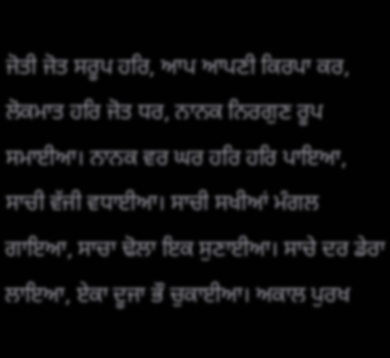ਜੋਤੀ ਜੋਤ ਸਰੂਪ ਹਰਿ, ਆਪ ਆਪਣੀ ਕਿਰਪਾ ਕਰ, ਲੋਕਮਾਤ ਹਰਿ ਜੋਤ ਧਰ, ਨਾਨਕ ਨਿਰਗੁਣ ਰੂਪ ਸਮਾਈਆ। ਨਾਨਕ ਵਰ ਘਰ ਹਰਿ ਹਰਿ ਪਾਇਆ, ਸਾਚੀ ਵੱਜੀ ਵਧਾਈਆ। ਸਾਚੀ ਸਖੀਆਂ ਮੰਗਲ ਗਾਇਆ, ਸਾਚਾ ਢੋਲਾ ਇਕ ਸੁਣਾਈਆ। ਸਾਚੇ ਦਰ ਡੇਰਾ ਲਾਇਆ, ਏਕਾ ਦੂਜਾ ਭੌ ਚੁਕਾਈਆ। ਅਕਾਲ ਪੁਰਖ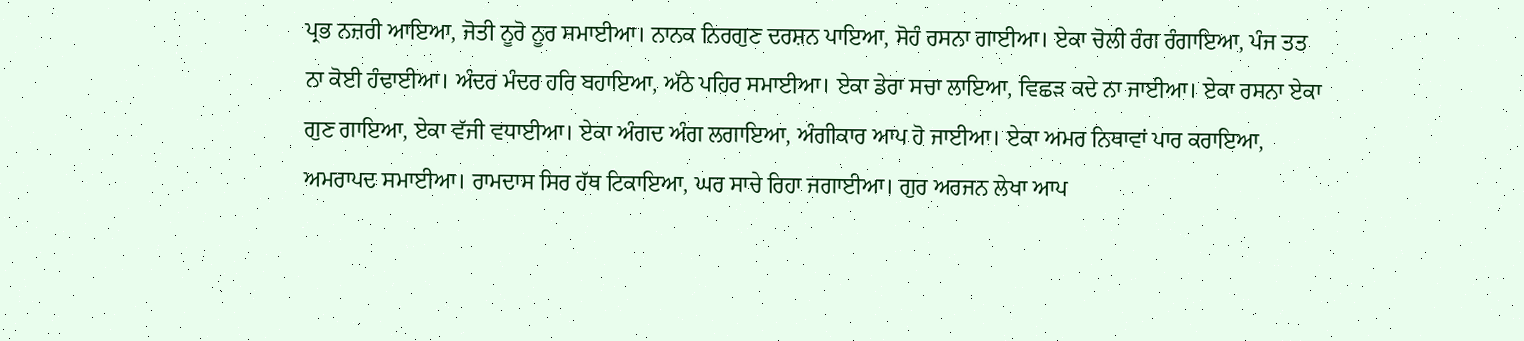ਪ੍ਰਭ ਨਜ਼ਰੀ ਆਇਆ, ਜੋਤੀ ਨੂਰੋ ਨੂਰ ਸਮਾਈਆ। ਨਾਨਕ ਨਿਰਗੁਣ ਦਰਸ਼ਨ ਪਾਇਆ, ਸੋਹੰ ਰਸਨਾ ਗਾਈਆ। ਏਕਾ ਚੋਲੀ ਰੰਗ ਰੰਗਾਇਆ, ਪੰਜ ਤਤ ਨਾ ਕੋਈ ਹੰਢਾਈਆ। ਅੰਦਰ ਮੰਦਰ ਹਰਿ ਬਹਾਇਆ, ਅੱਠੇ ਪਹਿਰ ਸਮਾਈਆ। ਏਕਾ ਡੇਰਾ ਸਚਾ ਲਾਇਆ, ਵਿਛੜ ਕਦੇ ਨਾ ਜਾਈਆ। ਏਕਾ ਰਸਨਾ ਏਕਾ ਗੁਣ ਗਾਇਆ, ਏਕਾ ਵੱਜੀ ਵਧਾਈਆ। ਏਕਾ ਅੰਗਦ ਅੰਗ ਲਗਾਇਆ, ਅੰਗੀਕਾਰ ਆਪ ਹੋ ਜਾਈਆ। ਏਕਾ ਅਮਰ ਨਿਥਾਵਾਂ ਪਾਰ ਕਰਾਇਆ, ਅਮਰਾਪਦ ਸਮਾਈਆ। ਰਾਮਦਾਸ ਸਿਰ ਹੱਥ ਟਿਕਾਇਆ, ਘਰ ਸਾਚੇ ਰਿਹਾ ਜਗਾਈਆ। ਗੁਰ ਅਰਜਨ ਲੇਖਾ ਆਪ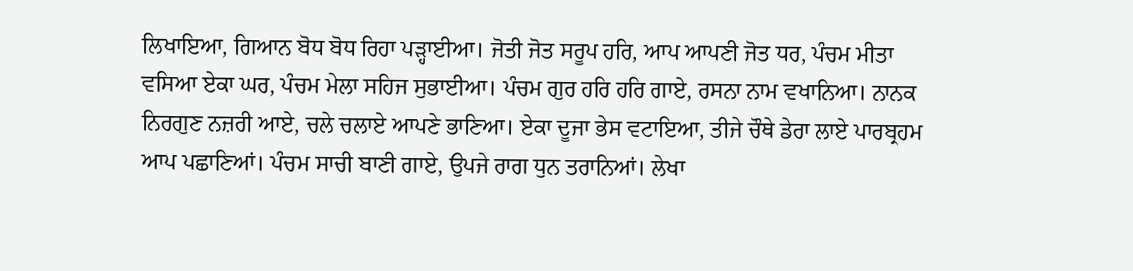ਲਿਖਾਇਆ, ਗਿਆਨ ਬੋਧ ਬੋਧ ਰਿਹਾ ਪੜ੍ਹਾਈਆ। ਜੋਤੀ ਜੋਤ ਸਰੂਪ ਹਰਿ, ਆਪ ਆਪਣੀ ਜੋਤ ਧਰ, ਪੰਚਮ ਮੀਤਾ ਵਸਿਆ ਏਕਾ ਘਰ, ਪੰਚਮ ਮੇਲਾ ਸਹਿਜ ਸੁਭਾਈਆ। ਪੰਚਮ ਗੁਰ ਹਰਿ ਹਰਿ ਗਾਏ, ਰਸਨਾ ਨਾਮ ਵਖਾਨਿਆ। ਨਾਨਕ ਨਿਰਗੁਣ ਨਜ਼ਰੀ ਆਏ, ਚਲੇ ਚਲਾਏ ਆਪਣੇ ਭਾਣਿਆ। ਏਕਾ ਦੂਜਾ ਭੇਸ ਵਟਾਇਆ, ਤੀਜੇ ਚੌਥੇ ਡੇਰਾ ਲਾਏ ਪਾਰਬ੍ਰਹਮ ਆਪ ਪਛਾਣਿਆਂ। ਪੰਚਮ ਸਾਚੀ ਬਾਣੀ ਗਾਏ, ਉਪਜੇ ਰਾਗ ਧੁਨ ਤਰਾਨਿਆਂ। ਲੇਖਾ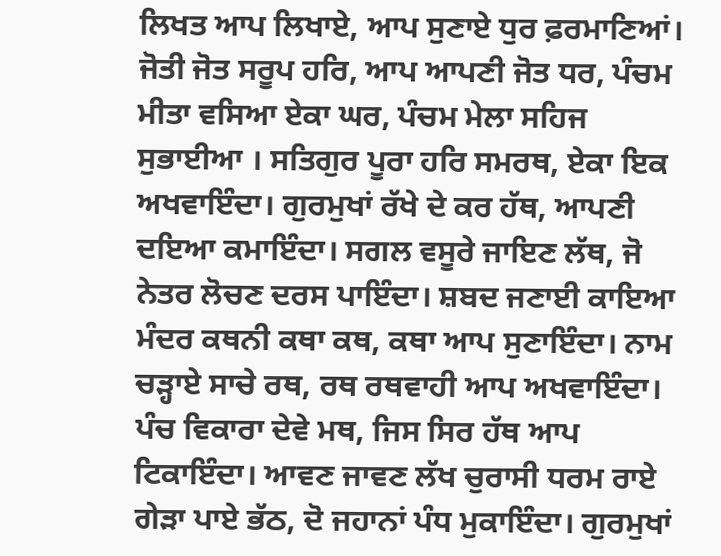ਲਿਖਤ ਆਪ ਲਿਖਾਏ, ਆਪ ਸੁਣਾਏ ਧੁਰ ਫ਼ਰਮਾਣਿਆਂ। ਜੋਤੀ ਜੋਤ ਸਰੂਪ ਹਰਿ, ਆਪ ਆਪਣੀ ਜੋਤ ਧਰ, ਪੰਚਮ ਮੀਤਾ ਵਸਿਆ ਏਕਾ ਘਰ, ਪੰਚਮ ਮੇਲਾ ਸਹਿਜ ਸੁਭਾਈਆ । ਸਤਿਗੁਰ ਪੂਰਾ ਹਰਿ ਸਮਰਥ, ਏਕਾ ਇਕ ਅਖਵਾਇੰਦਾ। ਗੁਰਮੁਖਾਂ ਰੱਖੇ ਦੇ ਕਰ ਹੱਥ, ਆਪਣੀ ਦਇਆ ਕਮਾਇੰਦਾ। ਸਗਲ ਵਸੂਰੇ ਜਾਇਣ ਲੱਥ, ਜੋ ਨੇਤਰ ਲੋਚਣ ਦਰਸ ਪਾਇੰਦਾ। ਸ਼ਬਦ ਜਣਾਈ ਕਾਇਆ ਮੰਦਰ ਕਥਨੀ ਕਥਾ ਕਥ, ਕਥਾ ਆਪ ਸੁਣਾਇੰਦਾ। ਨਾਮ ਚੜ੍ਹਾਏ ਸਾਚੇ ਰਥ, ਰਥ ਰਥਵਾਹੀ ਆਪ ਅਖਵਾਇੰਦਾ। ਪੰਚ ਵਿਕਾਰਾ ਦੇਵੇ ਮਥ, ਜਿਸ ਸਿਰ ਹੱਥ ਆਪ ਟਿਕਾਇੰਦਾ। ਆਵਣ ਜਾਵਣ ਲੱਖ ਚੁਰਾਸੀ ਧਰਮ ਰਾਏ ਗੇੜਾ ਪਾਏ ਭੱਠ, ਦੋ ਜਹਾਨਾਂ ਪੰਧ ਮੁਕਾਇੰਦਾ। ਗੁਰਮੁਖਾਂ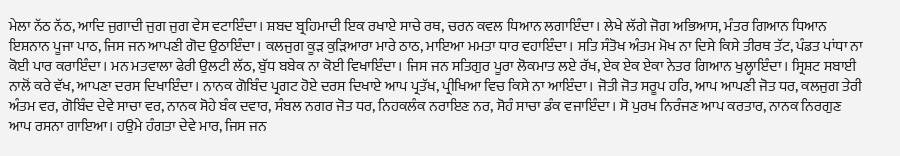ਮੇਲਾ ਨੱਠ ਨੱਠ, ਆਦਿ ਜੁਗਾਦੀ ਜੁਗ ਜੁਗ ਵੇਸ ਵਟਾਇੰਦਾ। ਸ਼ਬਦ ਬ੍ਰਹਿਮਾਦੀ ਇਕ ਰਖਾਏ ਸਾਚੇ ਰਥ, ਚਰਨ ਕਵਲ ਧਿਆਨ ਲਗਾਇੰਦਾ। ਲੇਖੇ ਲੱਗੇ ਜੋਗ ਅਭਿਆਸ, ਮੰਤਰ ਗਿਆਨ ਧਿਆਨ ਇਸ਼ਨਾਨ ਪੂਜਾ ਪਾਠ, ਜਿਸ ਜਨ ਆਪਣੀ ਗੋਦ ਉਠਾਇੰਦਾ। ਕਲਜੁਗ ਕੂੜ ਕੁੜਿਆਰਾ ਮਾਰੇ ਠਾਠ, ਮਾਇਆ ਮਮਤਾ ਧਾਰ ਵਹਾਇੰਦਾ। ਸਤਿ ਸੰਤੋਖ ਅੰਤਮ ਮੋਖ ਨਾ ਦਿਸੇ ਕਿਸੇ ਤੀਰਥ ਤੱਟ, ਪੰਡਤ ਪਾਂਧਾ ਨਾ ਕੋਈ ਪਾਰ ਕਰਾਇੰਦਾ। ਮਨ ਮਤਵਾਲਾ ਫੇਰੀ ਉਲਟੀ ਲੱਠ, ਬੁੱਧ ਬਬੇਕ ਨਾ ਕੋਈ ਵਿਖਾਇੰਦਾ। ਜਿਸ ਜਨ ਸਤਿਗੁਰ ਪੂਰਾ ਲੋਕਮਾਤ ਲਏ ਰੱਖ, ਏਕ ਏਕ ਏਕਾ ਨੇਤਰ ਗਿਆਨ ਖੁਲ੍ਹਾਇੰਦਾ। ਸ੍ਰਿਸ਼ਟ ਸਬਾਈ ਨਾਲੋਂ ਕਰੇ ਵੱਖ, ਆਪਣਾ ਦਰਸ ਦਿਖਾਇੰਦਾ। ਨਾਨਕ ਗੋਬਿੰਦ ਪ੍ਰਗਟ ਹੋਏ ਦਰਸ ਦਿਖਾਏ ਆਪ ਪ੍ਰਤੱਖ, ਪ੍ਰੀਖਿਆ ਵਿਚ ਕਿਸੇ ਨਾ ਆਇੰਦਾ। ਜੋਤੀ ਜੋਤ ਸਰੂਪ ਹਰਿ, ਆਪ ਆਪਣੀ ਜੋਤ ਧਰ, ਕਲਜੁਗ ਤੇਰੀ ਅੰਤਮ ਵਰ, ਗੋਬਿੰਦ ਦੇਵੇ ਸਾਚਾ ਵਰ, ਨਾਨਕ ਸੋਹੇ ਬੰਕ ਦਵਾਰ, ਸੰਬਲ ਨਗਰ ਜੋਤ ਧਰ, ਨਿਹਕਲੰਕ ਨਰਾਇਣ ਨਰ, ਸੋਹੰ ਸਾਚਾ ਡੰਕ ਵਜਾਇੰਦਾ। ਸੋ ਪੁਰਖ ਨਿਰੰਜਣ ਆਪ ਕਰਤਾਰ, ਨਾਨਕ ਨਿਰਗੁਣ ਆਪ ਰਸਨਾ ਗਾਇਆ। ਹਉਮੇ ਹੰਗਤਾ ਦੇਵੇ ਮਾਰ, ਜਿਸ ਜਨ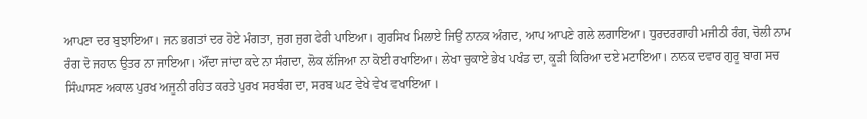ਆਪਣਾ ਦਰ ਬੁਝਾਇਆ। ਜਨ ਭਗਤਾਂ ਦਰ ਹੋਏ ਮੰਗਤਾ, ਜੁਗ ਜੁਗ ਫੇਰੀ ਪਾਇਆ। ਗੁਰਸਿਖ ਮਿਲਾਏ ਜਿਉਂ ਨਾਨਕ ਅੰਗਦ, ਆਪ ਆਪਣੇ ਗਲੇ ਲਗਾਇਆ। ਧੁਰਦਰਗਾਹੀ ਮਜੀਠੀ ਰੰਗ, ਚੋਲੀ ਨਾਮ ਰੰਗ ਦੋ ਜਹਾਨ ਉਤਰ ਨਾ ਜਾਇਆ। ਔਂਦਾ ਜਾਂਦਾ ਕਦੇ ਨਾ ਸੰਗਦਾ, ਲੋਕ ਲੱਜਿਆ ਨਾ ਕੋਈ ਰਖਾਇਆ। ਲੇਖਾ ਚੁਕਾਏ ਭੇਖ ਪਖੰਡ ਦਾ, ਕੂੜੀ ਕਿਰਿਆ ਦਏ ਮਟਾਇਆ। ਨਾਨਕ ਦਵਾਰ ਗੁਰੂ ਬਾਗ ਸਚ ਸਿੰਘਾਸਣ ਅਕਾਲ ਪੁਰਖ ਅਜੂਨੀ ਰਹਿਤ ਕਰਤੇ ਪੁਰਖ ਸਰਬੰਗ ਦਾ, ਸਰਬ ਘਟ ਵੇਖੇ ਵੇਖ ਵਖਾਇਆ ।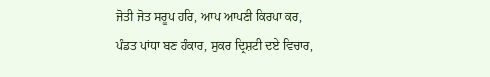ਜੋਤੀ ਜੋਤ ਸਰੂਪ ਹਰਿ, ਆਪ ਆਪਣੀ ਕਿਰਪਾ ਕਰ, ਪੰਡਤ ਪਾਂਧਾ ਬਣ ਹੰਕਾਰ, ਸੁਕਰ ਦ੍ਰਿਸ਼ਟੀ ਦਏ ਵਿਚਾਰ,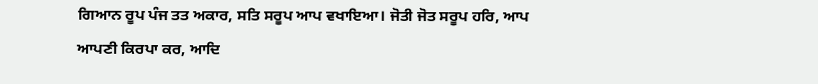ਗਿਆਨ ਰੂਪ ਪੰਜ ਤਤ ਅਕਾਰ, ਸਤਿ ਸਰੂਪ ਆਪ ਵਖਾਇਆ। ਜੋਤੀ ਜੋਤ ਸਰੂਪ ਹਰਿ, ਆਪ ਆਪਣੀ ਕਿਰਪਾ ਕਰ, ਆਦਿ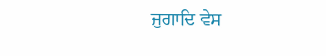ਜੁਗਾਦਿ ਵੇਸ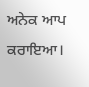ਅਨੇਕ ਆਪ ਕਰਾਇਆ।